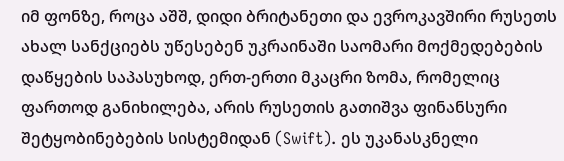იმ ფონზე, როცა აშშ, დიდი ბრიტანეთი და ევროკავშირი რუსეთს ახალ სანქციებს უწესებენ უკრაინაში საომარი მოქმედებების დაწყების საპასუხოდ, ერთ-ერთი მკაცრი ზომა, რომელიც ფართოდ განიხილება, არის რუსეთის გათიშვა ფინანსური შეტყობინებების სისტემიდან (Swift). ეს უკანასკნელი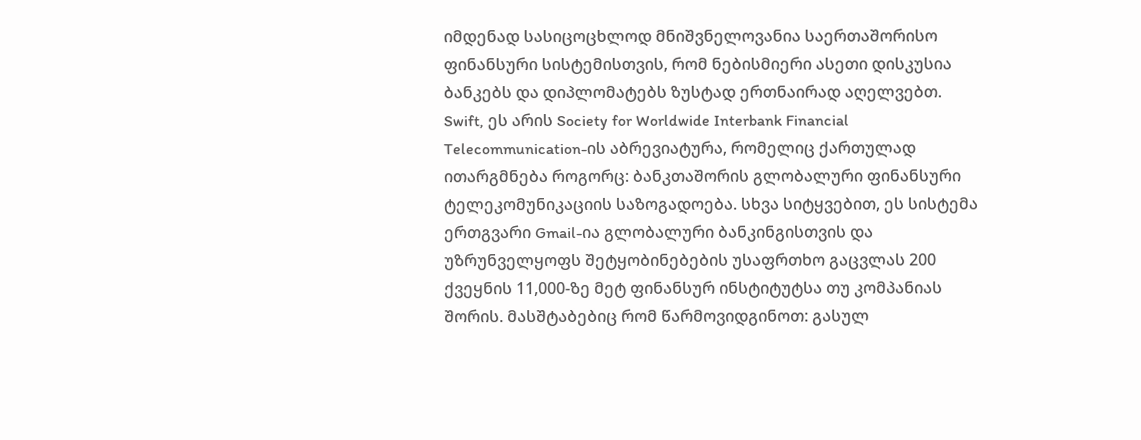იმდენად სასიცოცხლოდ მნიშვნელოვანია საერთაშორისო ფინანსური სისტემისთვის, რომ ნებისმიერი ასეთი დისკუსია ბანკებს და დიპლომატებს ზუსტად ერთნაირად აღელვებთ.
Swift, ეს არის Society for Worldwide Interbank Financial Telecommunication-ის აბრევიატურა, რომელიც ქართულად ითარგმნება როგორც: ბანკთაშორის გლობალური ფინანსური ტელეკომუნიკაციის საზოგადოება. სხვა სიტყვებით, ეს სისტემა ერთგვარი Gmail-ია გლობალური ბანკინგისთვის და უზრუნველყოფს შეტყობინებების უსაფრთხო გაცვლას 200 ქვეყნის 11,000-ზე მეტ ფინანსურ ინსტიტუტსა თუ კომპანიას შორის. მასშტაბებიც რომ წარმოვიდგინოთ: გასულ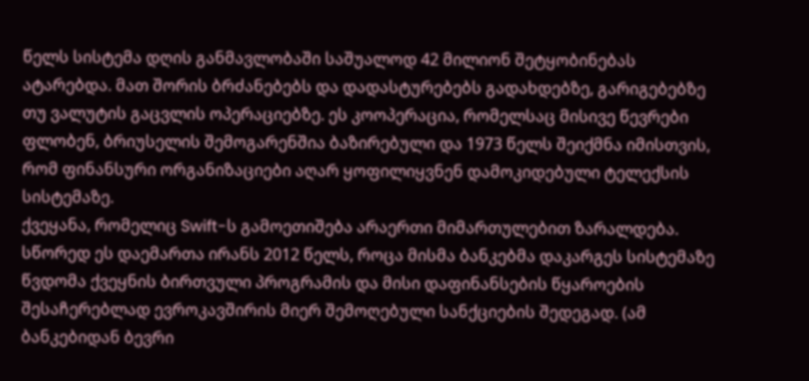წელს სისტემა დღის განმავლობაში საშუალოდ 42 მილიონ შეტყობინებას ატარებდა. მათ შორის ბრძანებებს და დადასტურებებს გადახდებზე, გარიგებებზე თუ ვალუტის გაცვლის ოპერაციებზე. ეს კოოპერაცია, რომელსაც მისივე წევრები ფლობენ, ბრიუსელის შემოგარენშია ბაზირებული და 1973 წელს შეიქმნა იმისთვის, რომ ფინანსური ორგანიზაციები აღარ ყოფილიყვნენ დამოკიდებული ტელექსის სისტემაზე.
ქვეყანა, რომელიც Swift-ს გამოეთიშება არაერთი მიმართულებით ზარალდება. სწორედ ეს დაემართა ირანს 2012 წელს, როცა მისმა ბანკებმა დაკარგეს სისტემაზე წვდომა ქვეყნის ბირთვული პროგრამის და მისი დაფინანსების წყაროების შესაჩერებლად ევროკავშირის მიერ შემოღებული სანქციების შედეგად. (ამ ბანკებიდან ბევრი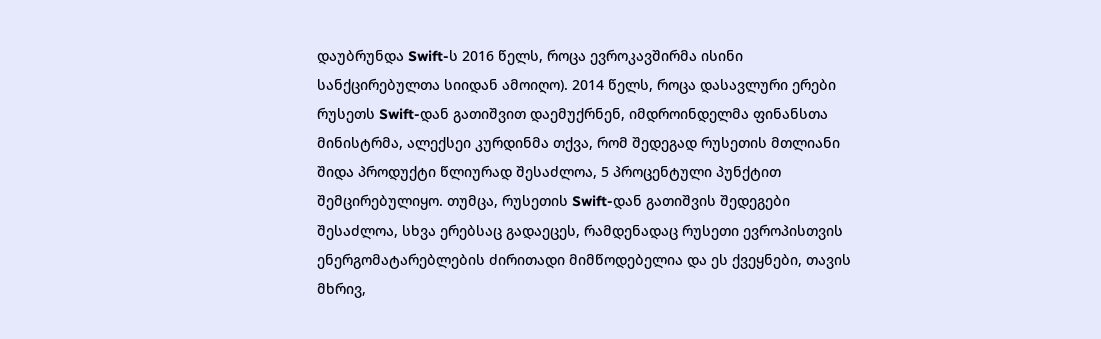დაუბრუნდა Swift-ს 2016 წელს, როცა ევროკავშირმა ისინი სანქცირებულთა სიიდან ამოიღო). 2014 წელს, როცა დასავლური ერები რუსეთს Swift-დან გათიშვით დაემუქრნენ, იმდროინდელმა ფინანსთა მინისტრმა, ალექსეი კურდინმა თქვა, რომ შედეგად რუსეთის მთლიანი შიდა პროდუქტი წლიურად შესაძლოა, 5 პროცენტული პუნქტით შემცირებულიყო. თუმცა, რუსეთის Swift-დან გათიშვის შედეგები შესაძლოა, სხვა ერებსაც გადაეცეს, რამდენადაც რუსეთი ევროპისთვის ენერგომატარებლების ძირითადი მიმწოდებელია და ეს ქვეყნები, თავის მხრივ,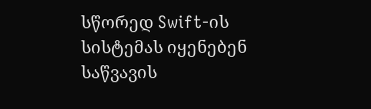სწორედ Swift-ის სისტემას იყენებენ საწვავის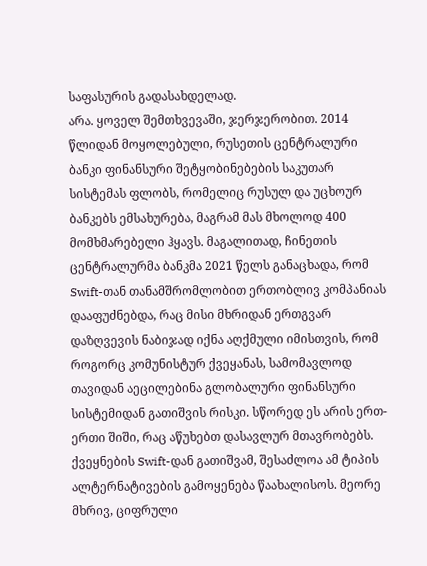საფასურის გადასახდელად.
არა. ყოველ შემთხვევაში, ჯერჯერობით. 2014 წლიდან მოყოლებული, რუსეთის ცენტრალური ბანკი ფინანსური შეტყობინებების საკუთარ სისტემას ფლობს, რომელიც რუსულ და უცხოურ ბანკებს ემსახურება, მაგრამ მას მხოლოდ 400 მომხმარებელი ჰყავს. მაგალითად, ჩინეთის ცენტრალურმა ბანკმა 2021 წელს განაცხადა, რომ Swift-თან თანამშრომლობით ერთობლივ კომპანიას დააფუძნებდა, რაც მისი მხრიდან ერთგვარ დაზღვევის ნაბიჯად იქნა აღქმული იმისთვის, რომ როგორც კომუნისტურ ქვეყანას, სამომავლოდ თავიდან აეცილებინა გლობალური ფინანსური სისტემიდან გათიშვის რისკი. სწორედ ეს არის ერთ-ერთი შიში, რაც აწუხებთ დასავლურ მთავრობებს. ქვეყნების Swift-დან გათიშვამ, შესაძლოა ამ ტიპის ალტერნატივების გამოყენება წაახალისოს. მეორე მხრივ, ციფრული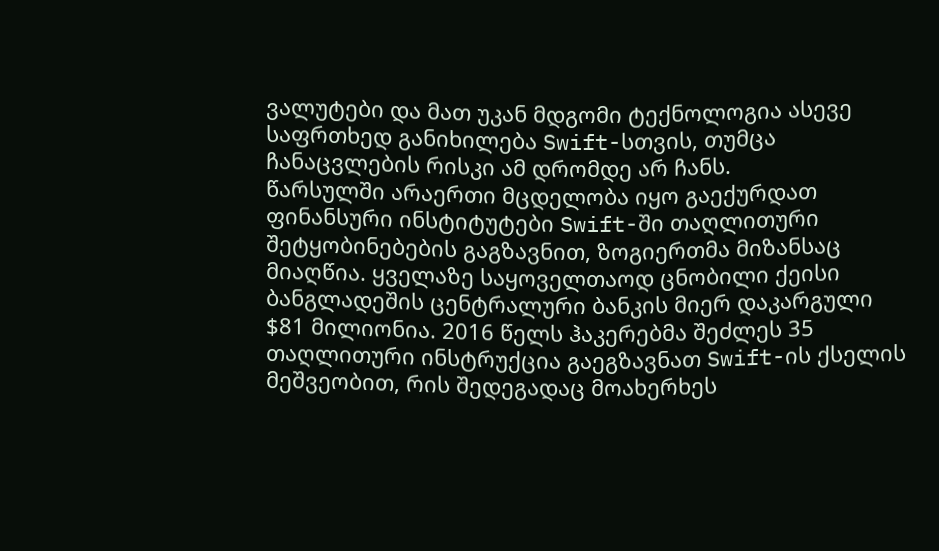ვალუტები და მათ უკან მდგომი ტექნოლოგია ასევე საფრთხედ განიხილება Swift-სთვის, თუმცა ჩანაცვლების რისკი ამ დრომდე არ ჩანს.
წარსულში არაერთი მცდელობა იყო გაექურდათ ფინანსური ინსტიტუტები Swift-ში თაღლითური შეტყობინებების გაგზავნით, ზოგიერთმა მიზანსაც მიაღწია. ყველაზე საყოველთაოდ ცნობილი ქეისი ბანგლადეშის ცენტრალური ბანკის მიერ დაკარგული $81 მილიონია. 2016 წელს ჰაკერებმა შეძლეს 35 თაღლითური ინსტრუქცია გაეგზავნათ Swift-ის ქსელის მეშვეობით, რის შედეგადაც მოახერხეს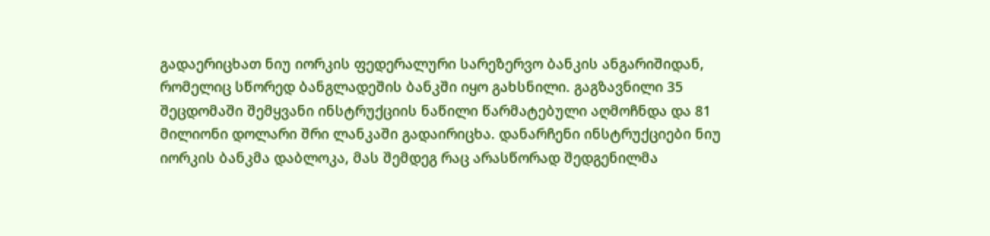გადაერიცხათ ნიუ იორკის ფედერალური სარეზერვო ბანკის ანგარიშიდან, რომელიც სწორედ ბანგლადეშის ბანკში იყო გახსნილი. გაგზავნილი 35 შეცდომაში შემყვანი ინსტრუქციის ნაწილი წარმატებული აღმოჩნდა და 81 მილიონი დოლარი შრი ლანკაში გადაირიცხა. დანარჩენი ინსტრუქციები ნიუ იორკის ბანკმა დაბლოკა, მას შემდეგ რაც არასწორად შედგენილმა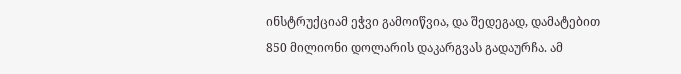ინსტრუქციამ ეჭვი გამოიწვია, და შედეგად, დამატებით 850 მილიონი დოლარის დაკარგვას გადაურჩა. ამ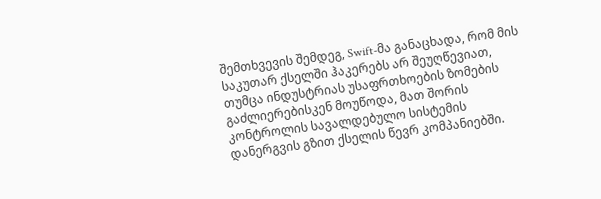შემთხვევის შემდეგ, Swift-მა განაცხადა, რომ მის საკუთარ ქსელში ჰაკერებს არ შეუღწევიათ, თუმცა ინდუსტრიას უსაფრთხოების ზომების გაძლიერებისკენ მოუწოდა, მათ შორის კონტროლის სავალდებულო სისტემის დანერგვის გზით ქსელის წევრ კომპანიებში.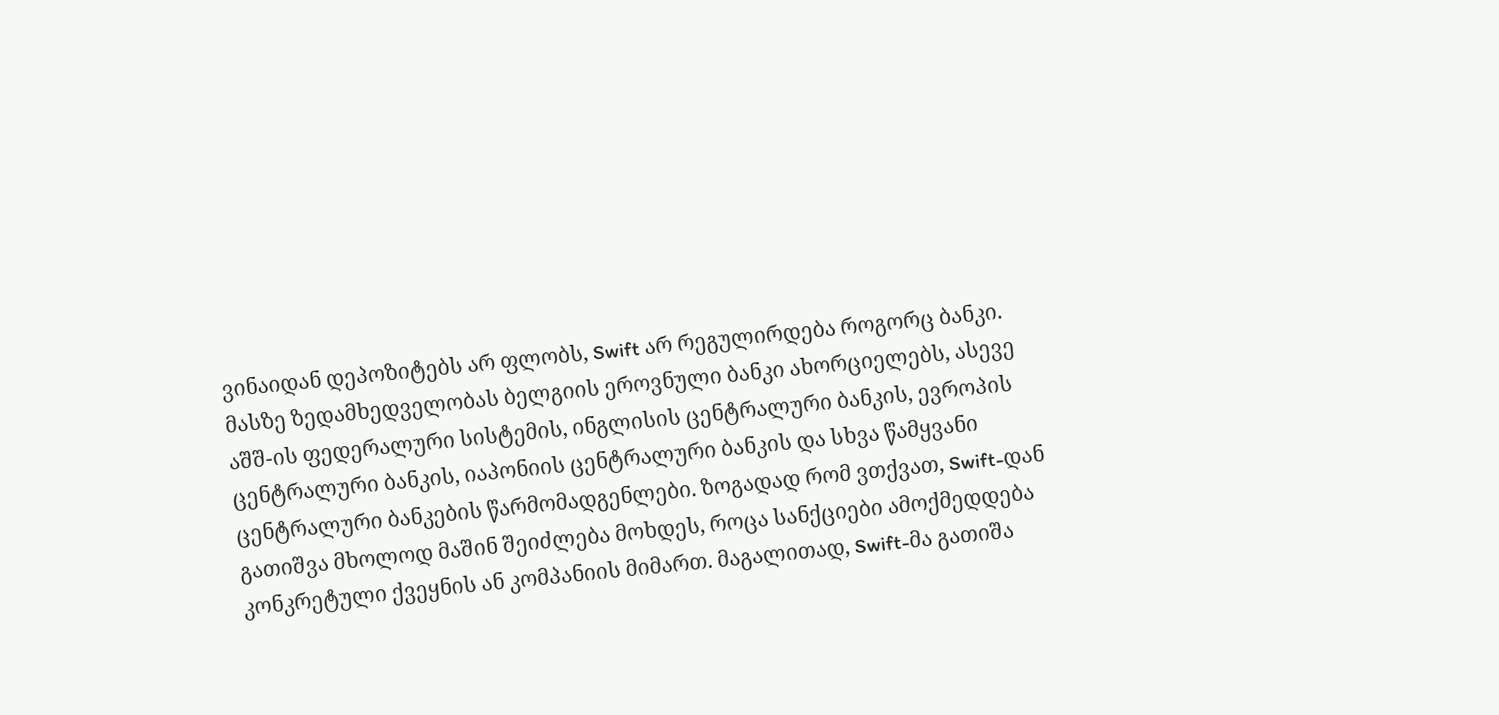ვინაიდან დეპოზიტებს არ ფლობს, Swift არ რეგულირდება როგორც ბანკი. მასზე ზედამხედველობას ბელგიის ეროვნული ბანკი ახორციელებს, ასევე აშშ-ის ფედერალური სისტემის, ინგლისის ცენტრალური ბანკის, ევროპის ცენტრალური ბანკის, იაპონიის ცენტრალური ბანკის და სხვა წამყვანი ცენტრალური ბანკების წარმომადგენლები. ზოგადად რომ ვთქვათ, Swift-დან გათიშვა მხოლოდ მაშინ შეიძლება მოხდეს, როცა სანქციები ამოქმედდება კონკრეტული ქვეყნის ან კომპანიის მიმართ. მაგალითად, Swift-მა გათიშა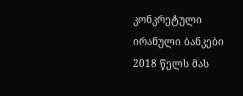კონკრეტული ირანული ბანკები 2018 წელს მას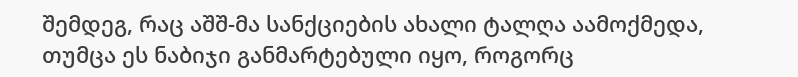შემდეგ, რაც აშშ-მა სანქციების ახალი ტალღა აამოქმედა, თუმცა ეს ნაბიჯი განმარტებული იყო, როგორც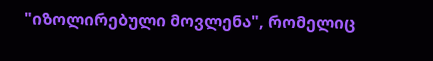"იზოლირებული მოვლენა", რომელიც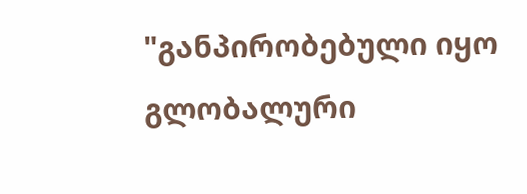"განპირობებული იყო გლობალური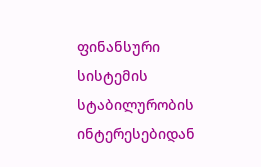ფინანსური სისტემის სტაბილურობის ინტერესებიდან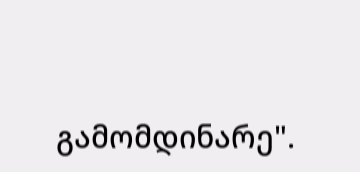გამომდინარე".